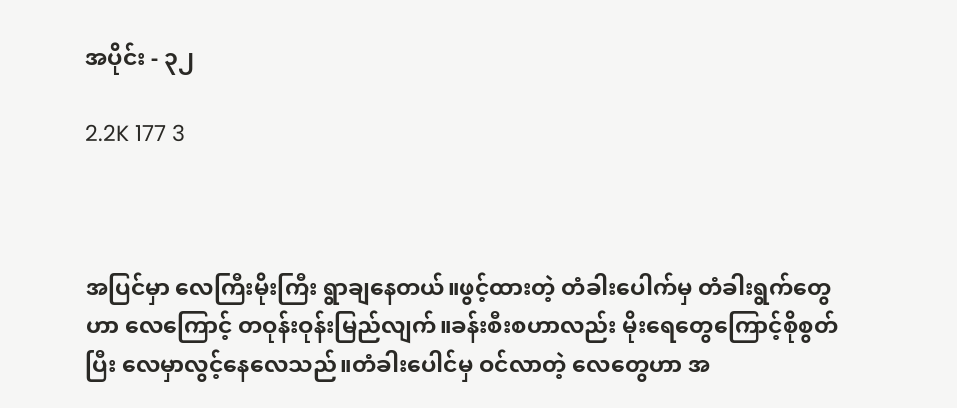အပိုင်း - ၃၂

2.2K 177 3



အပြင်မှာ လေကြီးမိုးကြီး ရွာချနေတယ်။ဖွင့်ထားတဲ့ တံခါးပေါက်မှ တံခါးရွက်တွေဟာ လေကြောင့် တဝုန်းဝုန်းမြည်လျက်။ခန်းစီးစဟာလည်း မိုးရေတွေကြောင့်စိုစွတ်ပြီး လေမှာလွင့်နေလေသည်။တံခါးပေါင်မှ ဝင်လာတဲ့ လေတွေဟာ အ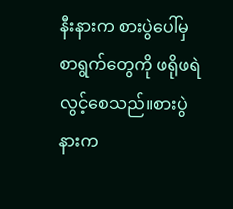နီးနားက စားပွဲပေါ်မှ စာရွက်တွေကို ဖရိုဖရဲလွင့်စေသည်။စားပွဲနားက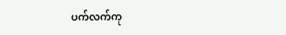ပက်လက်ကု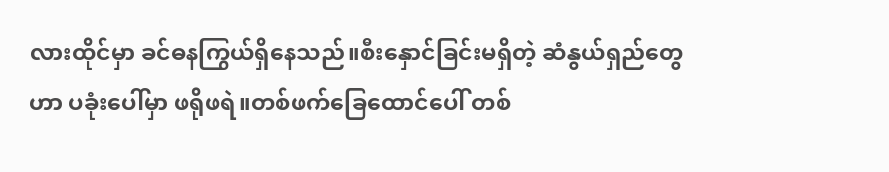လားထိုင်မှာ ခင်ဓနကြွယ်ရှိနေသည်။စီးနှောင်ခြင်းမရှိတဲ့ ဆံနွယ်ရှည်တွေဟာ ပခုံးပေါ်မှာ ဖရိုဖရဲ။တစ်ဖက်ခြေထောင်ပေါ် တစ်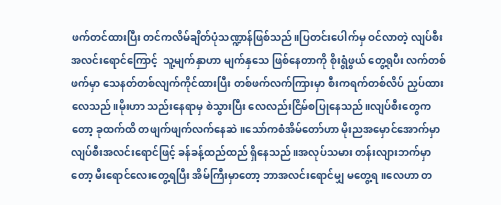ဖက်တင်ထားပြီး တင်ကလိမ်ချိတ်ပုံသဏ္ဍာန်ဖြစ်သည်။ပြတင်းပေါက်မှ ဝင်လာတဲ့ လျပ်စီးအလင်းရောင်ကြောင့်  သူ့မျက်နှာဟာ မျက်နှသေ ဖြစ်နေတာကို စိုးရွံဖွယ် တွေ့ရုပီး လက်တစ်ဖက်မှာ သေနတ်တစ်လျက်ကိုင်ထားပြီး တစ်ဖက်လက်ကြားမှာ စီးကရက်တစ်လိပ် ညှပ်ထားလေသည်။မိုးဟာ သည်းနေရာမှ စဲသွားပြီး လေလည်းငြိမ်စပြုနေသည်။လျပ်စီးတွေကတော့ ခုထက်ထိ တဖျက်ဖျက်လက်နေဆဲ။သော်ကစံအိမ်တော်ဟာ မိုးညအမှောင်အောက်မှာ လျပ်စီးအလင်းရောင်ဖြင့် ခန်ခန့်ထည်ထည် ရှိနေသည်။အလုပ်သမား တန်းလျားဘက်မှာတော့ မီးရောင်လေးတွေ့ရပြီး အိမ်ကြီးမှာတော့ ဘာအလင်းရောင်မျှ မတွေ့ရ။လေဟာ တ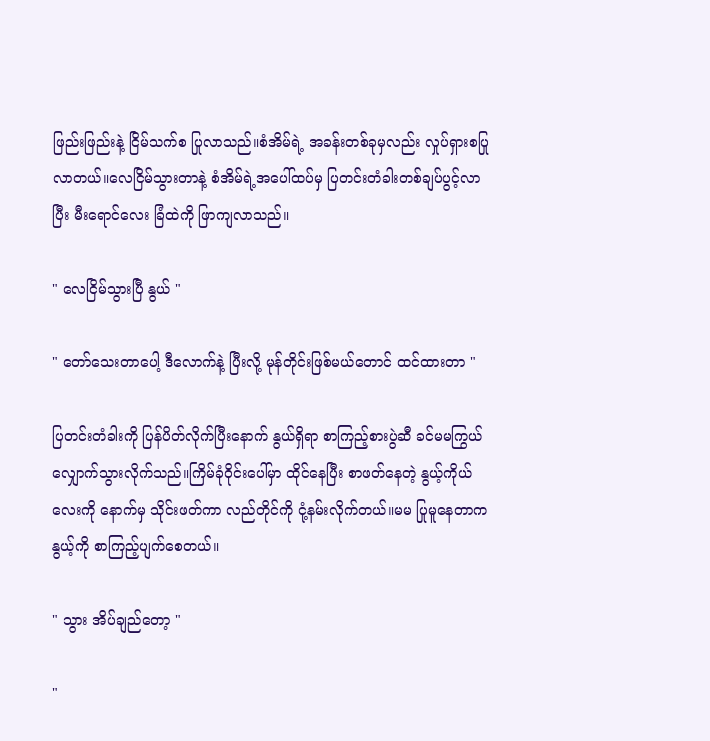ဖြည်းဖြည်းနဲ့ ငြိမ်သက်စ ပြုလာသည်။စံအိမ်ရဲ့ အခန်းတစ်ခုမှလည်း လှုပ်ရှားစပြုလာတယ်။လေငြိမ်သွားတာနဲ့ စံအိမ်ရဲ့အပေါ်ထပ်မှ ပြတင်းတံခါးတစ်ချပ်ပွင့်လာပြီး မီးရောင်လေး ခြံထဲကို ဖြာကျလာသည်။

" လေငြိမ်သွားပြီ နွယ် "

" တော်သေးတာပေါ့ ဒီလောက်နဲ့ ပြီးလို့ မုန်တိုင်းဖြစ်မယ်တောင် ထင်ထားတာ "

ပြတင်းတံခါးကို ပြန်ပိတ်လိုက်ပြီးနောက် နွယ်ရှိရာ စာကြည့်စားပွဲဆီ ခင်မမကြွယ် လျှောက်သွားလိုက်သည်။ကြိမ်ခုံဝိုင်းပေါ်မှာ ထိုင်နေပြီး စာဖတ်နေတဲ့ နွယ့်ကိုယ်လေးကို နောက်မှ သိုင်းဖတ်ကာ လည်တိုင်ကို ငုံ့နမ်းလိုက်တယ်။မမ ပြုမူနေတာက နွယ့်ကို စာကြည့်ပျက်စေတယ်။

" သွား အိပ်ချည်တော့ "

"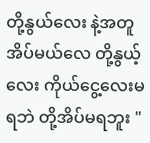တို့နွယ်လေး နဲ့အတူ အိပ်မယ်လေ တို့နွယ့်လေး ကိုယ်ငွေ့လေးမရဘဲ တို့အိပ်မရဘူး "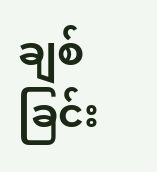ချစ်ခြင်း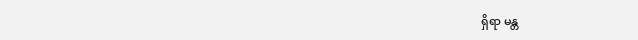ရှိရာ မန္တ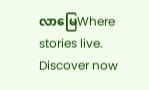လာမြေWhere stories live. Discover now